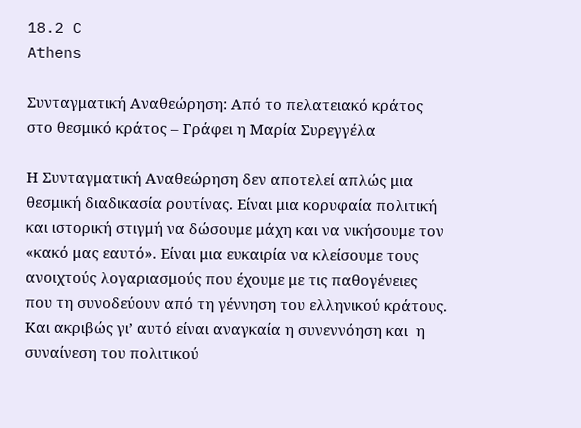18.2 C
Athens

Συνταγματική Αναθεώρηση: Από το πελατειακό κράτος στο θεσμικό κράτος – Γράφει η Μαρία Συρεγγέλα

Η Συνταγματική Αναθεώρηση δεν αποτελεί απλώς μια θεσμική διαδικασία ρουτίνας. Είναι μια κορυφαία πολιτική και ιστορική στιγμή να δώσουμε μάχη και να νικήσουμε τον «κακό μας εαυτό». Είναι μια ευκαιρία να κλείσουμε τους ανοιχτούς λογαριασμούς που έχουμε με τις παθογένειες που τη συνοδεύουν από τη γέννηση του ελληνικού κράτους. Και ακριβώς γι’ αυτό είναι αναγκαία η συνεννόηση και  η συναίνεση του πολιτικού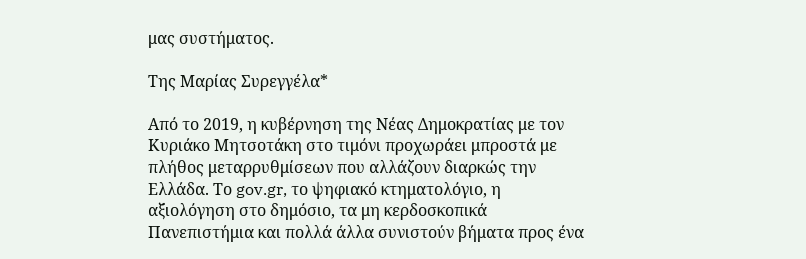μας συστήματος.

Της Μαρίας Συρεγγέλα*

Από το 2019, η κυβέρνηση της Νέας Δημοκρατίας με τον Κυριάκο Μητσοτάκη στο τιμόνι προχωράει μπροστά με πλήθος μεταρρυθμίσεων που αλλάζουν διαρκώς την Ελλάδα. Το gov.gr, το ψηφιακό κτηματολόγιο, η αξιολόγηση στο δημόσιο, τα μη κερδοσκοπικά Πανεπιστήμια και πολλά άλλα συνιστούν βήματα προς ένα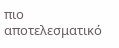πιο αποτελεσματικό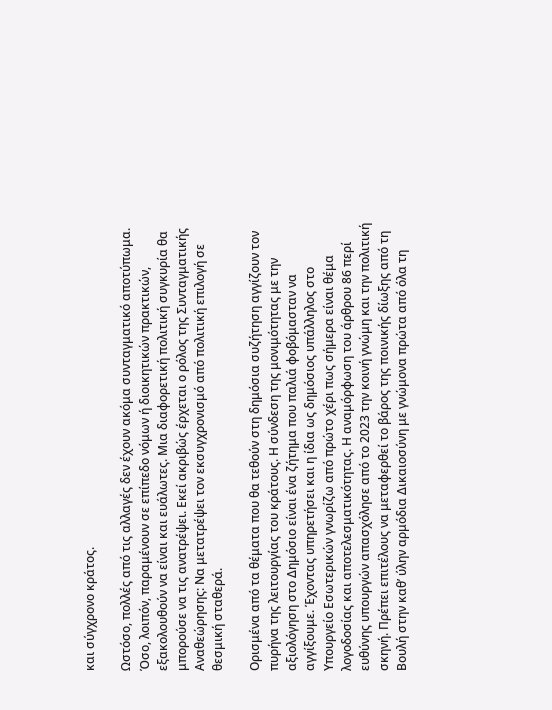και σύγχρονο κράτος.

Ωστόσο, πολλές από τις αλλαγές δεν έχουν ακόμα συνταγματικό αποτύπωμα. Όσο, λοιπόν, παραμένουν σε επίπεδο νόμων ή διοικητικών πρακτικών, εξακολουθούν να είναι και ευάλωτες. Μια διαφορετική πολιτική συγκυρία θα μπορούσε να τις ανατρέψει. Εκεί ακριβώς έρχεται ο ρόλος της Συνταγματικής Αναθεώρησης: Να μετατρέψει τον εκσυγχρονισμό από πολιτική επιλογή σε θεσμική σταθερά.

Ορισμένα από τα θέματα που θα τεθούν στη δημόσια συζήτηση αγγίζουν τον πυρήνα της λειτουργίας του κράτους. Η σύνδεση της μονιμότητας με την αξιολόγηση στο Δημόσιο είναι ένα ζήτημα που παλιά φοβόμασταν να αγγίξουμε. Έχοντας υπηρετήσει και η ίδια ως δημόσιος υπάλληλος στο Υπουργείο Εσωτερικών γνωρίζω από πρώτο χέρι πως σήμερα είναι θέμα λογοδοσίας και αποτελεσματικότητας. Η αναμόρφωση του άρθρου 86 περί ευθύνης υπουργών απασχόλησε από το 2023 την κοινή γνώμη και την πολιτική σκηνή. Πρέπει επιτέλους να μεταφερθεί το βάρος της ποινικής δίωξης από τη Βουλή στην καθ’ ύλην αρμόδια Δικαιοσύνη με γνώμονα πρώτα από όλα τη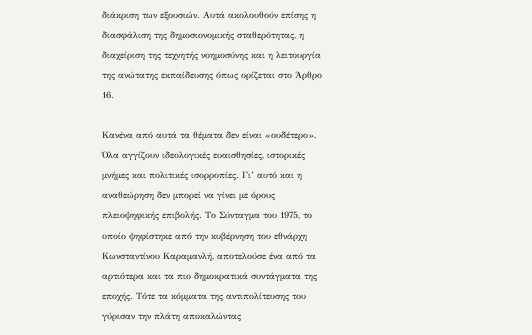διάκριση των εξουσιών. Αυτά ακολουθούν επίσης η διασφάλιση της δημοσιονομικής σταθερότητας, η διαχείριση της τεχνητής νοημοσύνης και η λειτουργία της ανώτατης εκπαίδευσης όπως ορίζεται στο Άρθρο 16.

Κανένα από αυτά τα θέματα δεν είναι «ουδέτερο». Όλα αγγίζουν ιδεολογικές ευαισθησίες, ιστορικές μνήμες και πολιτικές ισορροπίες. Γι’ αυτό και η αναθεώρηση δεν μπορεί να γίνει με όρους πλειοψηφικής επιβολής. Το Σύνταγμα του 1975, το οποίο ψηφίστηκε από την κυβέρνηση του εθνάρχη Κωνσταντίνου Καραμανλή, αποτελούσε ένα από τα αρτιότερα και τα πιο δημοκρατικά συντάγματα της εποχής. Τότε τα κόμματα της αντιπολίτευσης του γύρισαν την πλάτη αποκαλώντας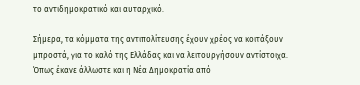το αντιδημοκρατικό και αυταρχικό.

Σήμερα, τα κόμματα της αντιπολίτευσης έχουν χρέος να κοιτάξουν μπροστά, για το καλό της Ελλάδας και να λειτουργήσουν αντίστοιχα. Όπως έκανε άλλωστε και η Νέα Δημοκρατία από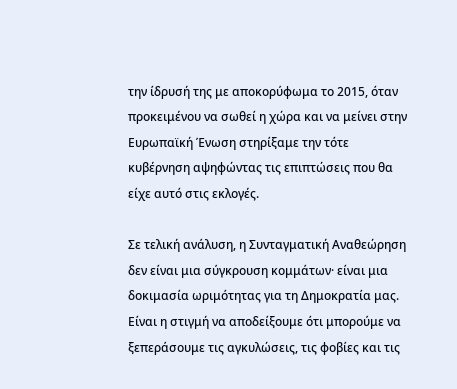την ίδρυσή της με αποκορύφωμα το 2015, όταν προκειμένου να σωθεί η χώρα και να μείνει στην Ευρωπαϊκή Ένωση στηρίξαμε την τότε κυβέρνηση αψηφώντας τις επιπτώσεις που θα είχε αυτό στις εκλογές.

Σε τελική ανάλυση, η Συνταγματική Αναθεώρηση δεν είναι μια σύγκρουση κομμάτων· είναι μια δοκιμασία ωριμότητας για τη Δημοκρατία μας. Είναι η στιγμή να αποδείξουμε ότι μπορούμε να ξεπεράσουμε τις αγκυλώσεις, τις φοβίες και τις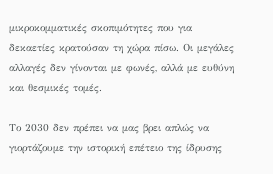μικροκομματικές σκοπιμότητες που για δεκαετίες κρατούσαν τη χώρα πίσω. Οι μεγάλες αλλαγές δεν γίνονται με φωνές, αλλά με ευθύνη και θεσμικές τομές.

Το 2030 δεν πρέπει να μας βρει απλώς να γιορτάζουμε την ιστορική επέτειο της ίδρυσης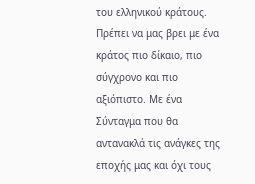του ελληνικού κράτους. Πρέπει να μας βρει με ένα κράτος πιο δίκαιο, πιο σύγχρονο και πιο αξιόπιστο. Με ένα Σύνταγμα που θα αντανακλά τις ανάγκες της εποχής μας και όχι τους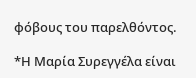φόβους του παρελθόντος.

*Η Μαρία Συρεγγέλα είναι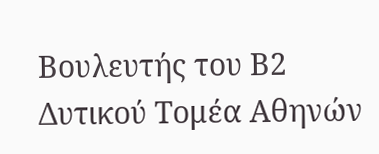Βουλευτής του Β2 Δυτικού Τομέα Αθηνών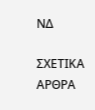ΝΔ

ΣΧΕΤΙΚΑ ΑΡΘΡΑ